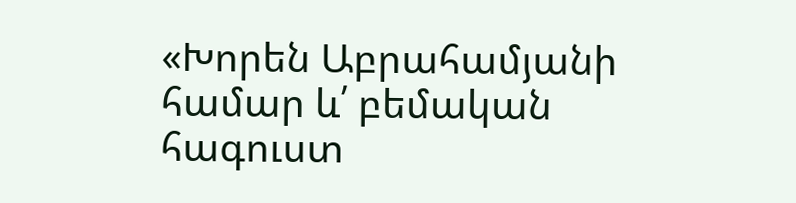«Խորեն Աբրահամյանի համար և՛ բեմական հագուստ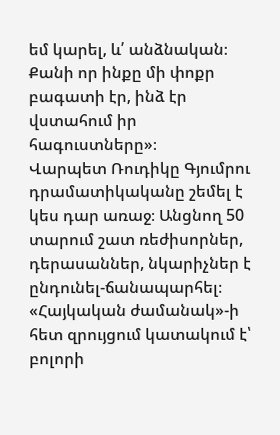եմ կարել, և՛ անձնական։ Քանի որ ինքը մի փոքր բագատի էր, ինձ էր վստահում իր հագուստները»։
Վարպետ Ռուդիկը Գյումրու դրամատիկականը շեմել է կես դար առաջ։ Անցնող 50 տարում շատ ռեժիսորներ, դերասաններ, նկարիչներ է ընդունել-ճանապարհել։
«Հայկական ժամանակ»-ի հետ զրույցում կատակում է՝ բոլորի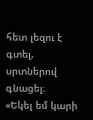հետ լեզու է գտել, սրտներով գնացել։
«Եկել եմ կարի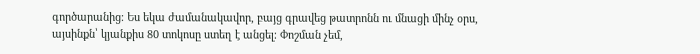գործարանից։ Ես եկա ժամանակավոր, բայց գրավեց թատրոնն ու մնացի մինչ օրս, այսինքն՝ կյանքիս 80 տոկոսը ստեղ է անցել։ Փոշման չեմ,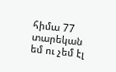հիմա 77 տարեկան եմ ու չեմ էլ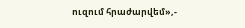ուզում հրաժարվեմ»,-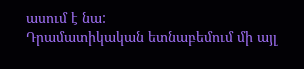ասում է նա:
Դրամատիկական ետնաբեմում մի այլ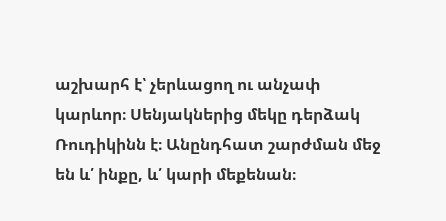աշխարհ է՝ չերևացող ու անչափ կարևոր։ Սենյակներից մեկը դերձակ Ռուդիկինն է։ Անընդհատ շարժման մեջ են և՛ ինքը, և՛ կարի մեքենան։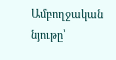Ամբողջական նյութը՝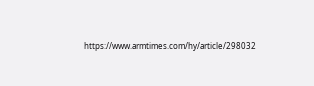https://www.armtimes.com/hy/article/298032